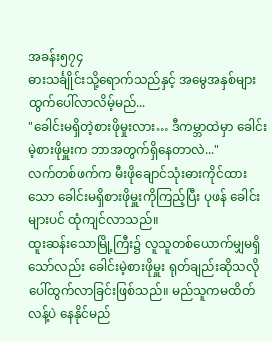အခန်း၅၇၄
ဓားသင်္ချိုင်းသို့ရောက်သည်နှင့် အမွေအနှစ်များ ထွက်ပေါ်လာလိမ့်မည်...
"ခေါင်းမရှိတဲ့စားဖိုမှုးလား… ဒီကမ္ဘာထဲမှာ ခေါင်းမဲ့စားဖိုမှူးက ဘာအတွက်ရှိနေတာလဲ..."
လက်တစ်ဖက်က မီးဖိုချောင်သုံးဓားကိုင်ထားသော ခေါင်းမရှိစားဖိုမှူးကိုကြည့်ပြီး ပုဖန် ခေါင်းများပင် ထုံကျင်လာသည်။
ထူးဆန်းသောမြို့ကြီး၌ လူသူတစ်ယောက်မျှမရှိသော်လည်း ခေါင်းမဲ့စားဖိုမှူး ရုတ်ချည်းဆိုသလို ပေါ်ထွက်လာခြင်းဖြစ်သည်။ မည်သူကမထိတ်လန့်ပဲ နေနိုင်မည်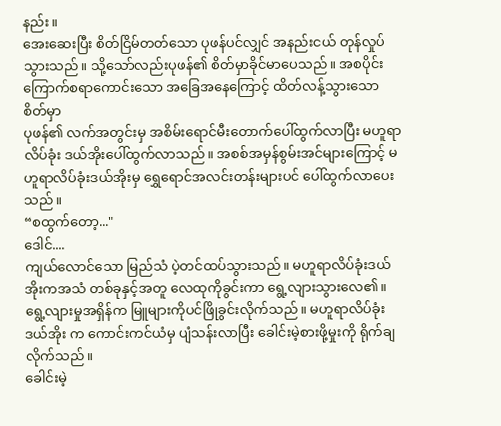နည်း။
အေးဆေးပြီး စိတ်ငြိမ်တတ်သော ပုဖန်ပင်လျှင် အနည်းငယ် တုန်လှုပ်သွားသည်။ သို့သော်လည်းပုဖန်၏ စိတ်မှာခိုင်မာပေသည်။ အစပိုင်းကြောက်စရာကောင်းသော အခြေအနေကြောင့် ထိတ်လန့်သွားသော စိတ်မှာ
ပုဖန်၏ လက်အတွင်းမှ အစိမ်းရောင်မီးတောက်ပေါ်ထွက်လာပြီး မဟူရာလိပ်ခုံး ဒယ်အိုးပေါ်ထွက်လာသည်။ အစစ်အမှန်စွမ်းအင်များကြောင့် မဟူရာလိပ်ခုံးဒယ်အိုးမှ ရွှေရောင်အလင်းတန်းများပင် ပေါ်ထွက်လာပေးသည်။
“စထွက်တော့..."
ဒေါင်....
ကျယ်လောင်သော မြည်သံ ပဲ့တင်ထပ်သွားသည်။ မဟူရာလိပ်ခုံးဒယ်အိုးကအသံ တစ်ခုနှင့်အတူ လေထုကိုခွင်းကာ ရွေ့လျားသွားလေ၏။ ရွေ့လျားမှုအရှိန်က မြူများကိုပင်ဖြိုခွင်းလိုက်သည်။ မဟူရာလိပ်ခုံးဒယ်အိုး က ကောင်းကင်ယံမှ ပျံသန်းလာပြီး ခေါင်းမဲ့စားဖို့မှုးကို ရိုက်ချလိုက်သည်။
ခေါင်းမဲ့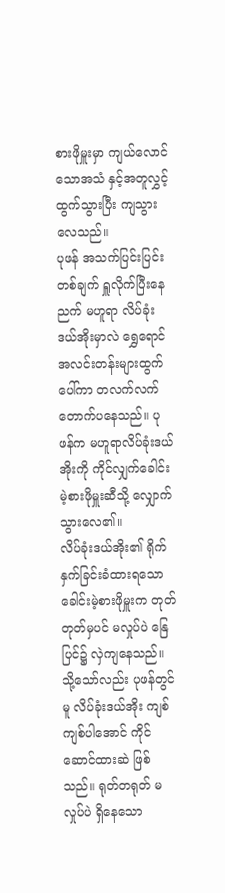စားဖိုမှူးမှာ ကျယ်လောင်သောအသံ နှင့်အတူလွှင့်ထွက်သွားပြီး ကျသွားလေသည်။
ပုဖန် အသက်ပြင်းပြင်းတစ်ချက် ရှူလိုက်ပြီးနေညက် မဟူရာ လိပ်ခုံးဒယ်အိုးမှာလဲ ရွှေရောင် အလင်းတန်းများထွက်ပေါ်ကာ တလက်လက် တောက်ပနေသည်။ ပုဖန်က မဟူရာလိပ်ခုံးဒယ်အိုးကို ကိုင်လျှက်ခေါင်းမဲ့စားဖိုမှူးဆီသို့ လျှောက်သွားလေ၏။
လိပ်ခုံးဒယ်အိုး၏ ရိုက်နှက်ခြင်းခံထားရသော ခေါင်းမဲ့စားဖိုမှူးက တုတ်တုတ်မှပင် မလှုပ်ပဲ နြေပြင်၌ လှဲကျနေသည်။ သို့သော်လည်း ပုဖန်တွင်မူ လိပ်ခုံးဒယ်အိုး ကျစ်ကျစ်ပါအောင် ကိုင်ဆောင်ထားဆဲ ဖြစ်သည်။ ရုတ်တရုတ် မလှုပ်ပဲ ရှိနေသော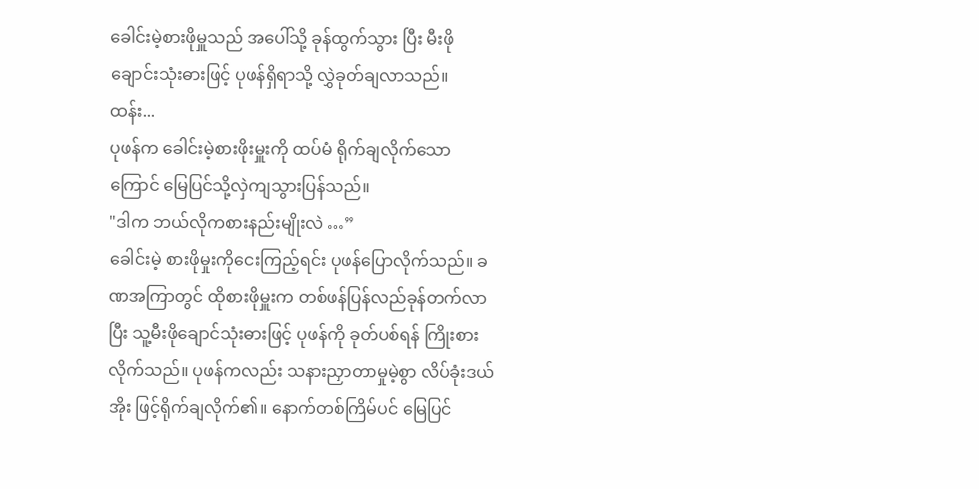ခေါင်းမဲ့စားဖိုမှူသည် အပေါ်သို့ ခုန်ထွက်သွား ပြီး မီးဖိုချောင်းသုံးဓားဖြင့် ပုဖန်ရှိရာသို့ လွှဲခုတ်ချလာသည်။
ထန်း...
ပုဖန်က ခေါင်းမဲ့စားဖိုးမှူးကို ထပ်မံ ရိုက်ချလိုက်သောကြောင် မြေပြင်သို့လှဲကျသွားပြန်သည်။
"ဒါက ဘယ်လိုကစားနည်းမျိုးလဲ …”
ခေါင်းမဲ့ စားဖိုမှုးကိုငေးကြည့်ရင်း ပုဖန်ပြောလိုက်သည်။ ခဏအကြာတွင် ထိုစားဖိုမှူးက တစ်ဖန်ပြန်လည်ခုန်တက်လာပြီး သူ့မီးဖိုချောင်သုံးဓားဖြင့် ပုဖန်ကို ခုတ်ပစ်ရန် ကြိုးစားလိုက်သည်။ ပုဖန်ကလည်း သနားညှာတာမှုမဲ့စွာ လိပ်ခုံးဒယ်အိုး ဖြင့်ရိုက်ချလိုက်၏။ နောက်တစ်ကြိမ်ပင် မြေပြင်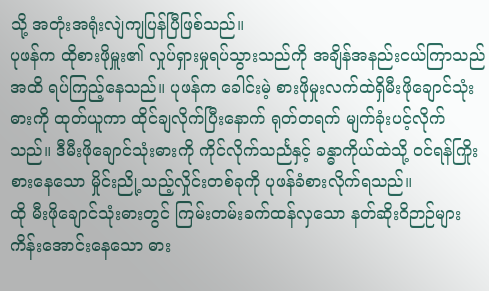သို့ အတုံးအရုံးလျဲကျပြန်ပြီဖြစ်သည်။
ပုဖန်က ထိုစားဖိုမှူး၏ လှုပ်ရှားမှုရပ်သွားသည်ကို အချိန်အနည်းငယ်ကြာသည်အထိ ရပ်ကြည့်နေသည်။ ပုဖန်က ခေါင်းမဲ့ စားဖိုမှုးလက်ထဲရှိမီးဖိုချောင်သုံးဓားကို ထုတ်ယူကာ ထိုင်ချလိုက်ပြီးနောက် ရုတ်တရက် မျက်ခုံးပင့်လိုက်သည်။ ဒီမီးဖိုချောင်သုံးဓားကို ကိုင်လိုက်သင်္ညနှင့် ခန္ဓာကိုယ်ထဲသို့ ၀င်ရန်ကြိုးစားနေသော မှိုင်းညို့သည့်လှိုင်းတစ်ခုကို ပုဖန်ခံစားလိုက်ရသည်။
ထို မီးဖိုချောင်သုံးဓားတွင် ကြမ်းတမ်းခက်ထန်လှသော နတ်ဆိုးဝိဉာဉ်များ ကိန်းအောင်းနေသော ဓား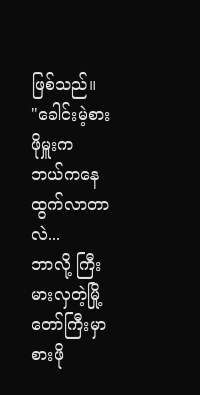ဖြစ်သည်။
"ခေါင်းမဲ့စားဖိုမှူးက ဘယ်ကနေထွက်လာတာလဲ...
ဘာလို့ ကြီးမားလှတဲ့မြို့တော်ကြီးမှာစားဖို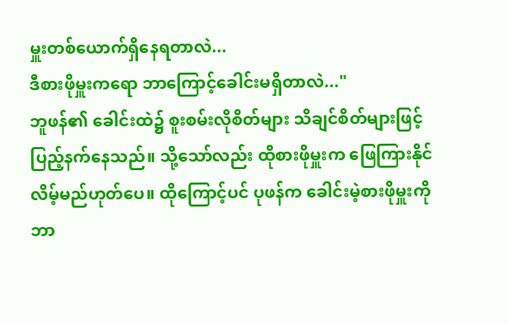မှူးတစ်ယောက်ရှိနေရတာလဲ...
ဒီစားဖိုမှူးကရော ဘာကြောင့်ခေါင်းမရှိတာလဲ..."
ဘူဖန်၏ ခေါင်းထဲ၌ စူးစမ်းလိုစိတ်များ သိချင်စိတ်များဖြင့် ပြည့်နက်နေသည်။ သို့သော်လည်း ထိုစားဖိုမှူးက ဖြေကြားနိုင်လိမ့်မည်ဟုတ်ပေ။ ထိုကြောင့်ပင် ပုဖန်က ခေါင်းမဲ့စားဖိုမှူးကို ဘာ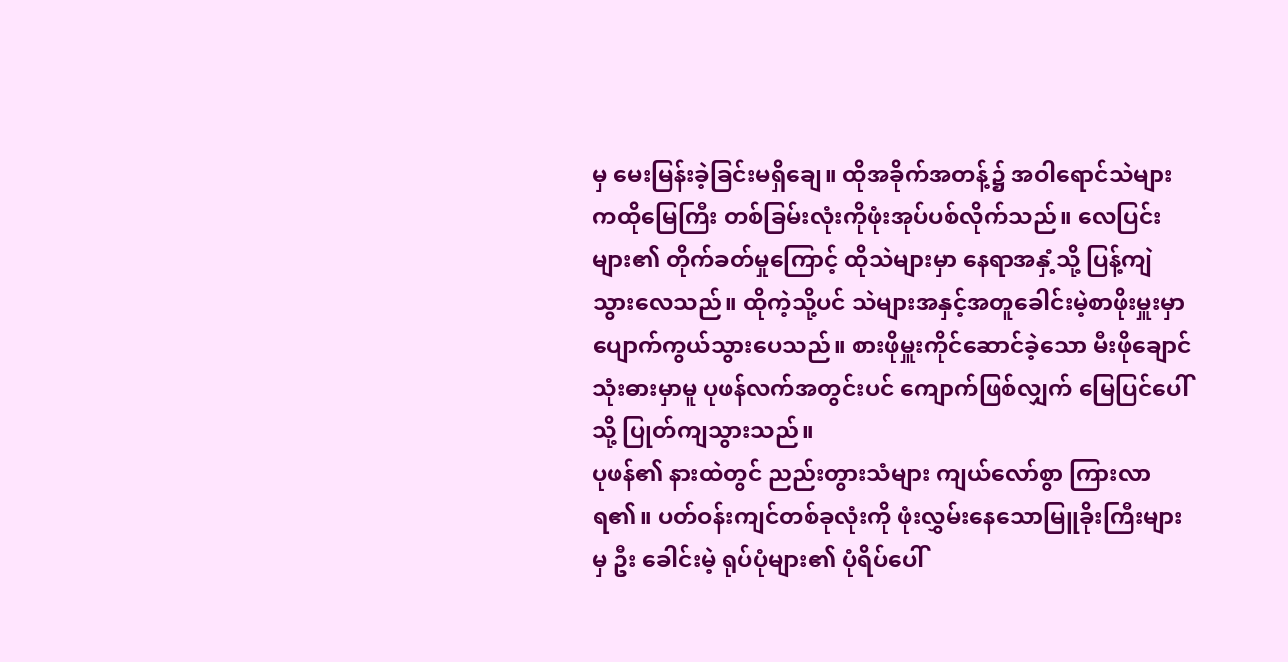မှ မေးမြန်းခဲ့ခြင်းမရှိချေ။ ထိုအခိုက်အတန့်၌ အဝါရောင်သဲများကထိုမြေကြီး တစ်ခြမ်းလုံးကိုဖုံးအုပ်ပစ်လိုက်သည်။ လေပြင်းများ၏ တိုက်ခတ်မှုကြောင့် ထိုသဲများမှာ နေရာအနှံ့သို့ ပြန့်ကျဲသွားလေသည်။ ထိုကဲ့သို့ပင် သဲများအနှင့်အတူခေါင်းမဲ့စာဖိုးမှူးမှာ ပျောက်ကွယ်သွားပေသည်။ စားဖိုမှူးကိုင်ဆောင်ခဲ့သော မီးဖိုချောင်သုံးဓားမှာမူ ပုဖန်လက်အတွင်းပင် ကျောက်ဖြစ်လျှက် မြေပြင်ပေါ်သို့ ပြုတ်ကျသွားသည်။
ပုဖန်၏ နားထဲတွင် ညည်းတွားသံများ ကျယ်လော်စွာ ကြားလာရ၏။ ပတ်ဝန်းကျင်တစ်ခုလုံးကို ဖုံးလွှမ်းနေသောမြူခိုးကြီးများမှ ဦး ခေါင်းမဲ့ ရုပ်ပုံများ၏ ပုံရိပ်ပေါ်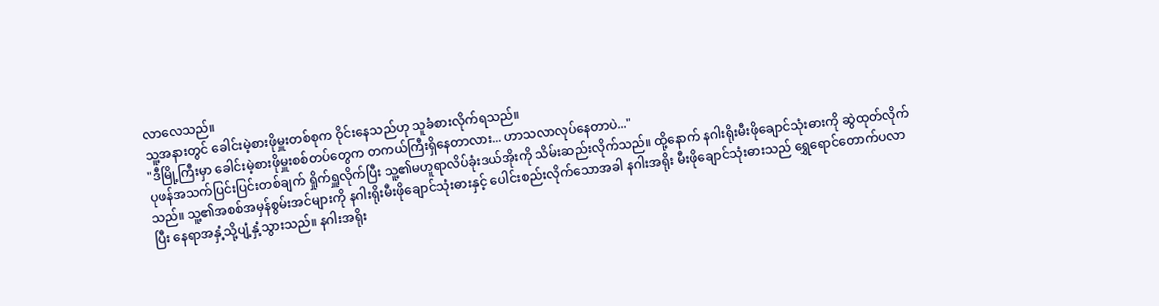လာလေသည်။
သူ့အနားတွင် ခေါင်းမဲ့စားဖိုမှူးတစ်စုက ဝိုင်းနေသည်ဟု သူခံစားလိုက်ရသည်။
"ဒီမြို့ကြီးမှာ ခေါင်းမဲ့စားဖိုမှူးစစ်တပ်တွေက တကယ်ကြီးရှိနေတာလား... ဟာသလာလုပ်နေတာပဲ..."
ပုဖန်အသက်ပြင်းပြင်းတစ်ချက် ရှိုက်ရှူလိုက်ပြီး သူ့၏မဟူရာလိပ်ခုံးဒယ်အိုးကို သိမ်းဆည်းလိုက်သည်။ ထို့နောက် နဂါးရိုးမီးဖိုချောင်သုံးဓားကို ဆွဲထုတ်လိုက်သည်။ သူ့၏အစစ်အမှန်စွမ်းအင်များကို နဂါးရိုးမီးဖိုချောင်သုံးဓားနှင့် ပေါင်းစည်းလိုက်သောအခါ နဂါးအရိုး မီးဖိုချောင်သုံးဓားသည် ရွှေရောင်တောက်ပလာပြီး နေရာအနှံ့သို့ပျံ့နှံ့သွားသည်။ နဂါးအရိုး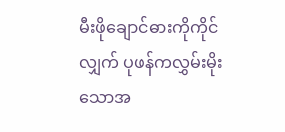မီးဖိုချောင်ဓားကိုကိုင်လျှက် ပုဖန်ကလွှမ်းမိုးသောအ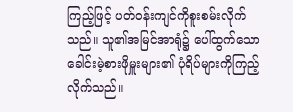ကြည့်ဖြင့် ပတ်ဝန်းကျင်ကိုစူးစမ်းလိုက်သည်။ သူ၏အမြင်အာရုံ၌ ပေါ်ထွက်သောခေါင်းမဲ့စားဖိုမှူးများ၏ ပုံရိပ်များကိုကြည့်လိုက်သည်။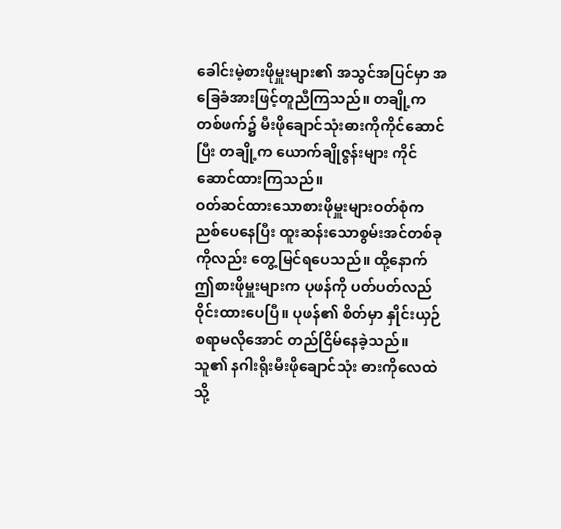ခေါင်းမဲ့စားဖိုမှူးများ၏ အသွင်အပြင်မှာ အခြေခံအားဖြင့်တူညီကြသည်။ တချို့က တစ်ဖက်၌ မီးဖိုချောင်သုံးဓားကိုကိုင်ဆောင်ပြီး တချို့က ယောက်ချိုဇွန်းများ ကိုင်ဆောင်ထားကြသည်။
ဝတ်ဆင်ထားသောစားဖိုမှူးများဝတ်စုံက ညစ်ပေနေပြီး ထူးဆန်းသောစွမ်းအင်တစ်ခုကိုလည်း တွေ့မြင်ရပေသည်။ ထို့နောက် ဤစားဖိုမှူးများက ပုဖန်ကို ပတ်ပတ်လည် ဝိုင်းထားပေပြီ။ ပုဖန်၏ စိတ်မှာ နှိုင်းယှဉ်စရာမလိုအောင် တည်ငြိမ်နေခဲ့သည်။ သူ၏ နဂါးရိုးမီးဖိုချောင်သုံး ဓားကိုလေထဲသို့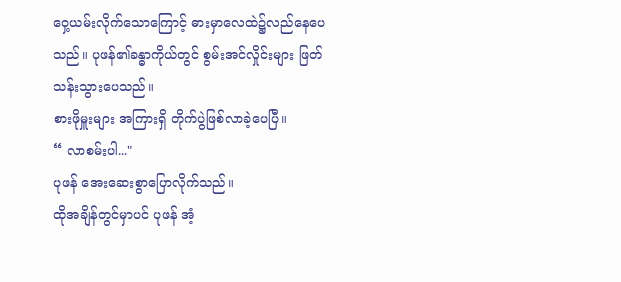ဝှေ့ယမ်းလိုက်သောကြောင့် ဓားမှာလေထဲ၌လည်နေပေသည်။ ပုဖန်၏ခန္ဓာကိုယ်တွင် စွမ်းအင်လှိုင်းများ ဖြတ်သန်းသွားပေသည်။
စားဖိုမှူးများ အကြားရှိ တိုက်ပွဲဖြစ်လာခဲ့ပေပြီ။
“ လာစမ်းပါ..."
ပုဖန် အေးဆေးစွာပြောလိုက်သည်။
ထိုအချိန်တွင်မှာပင် ပုဖန် အံ့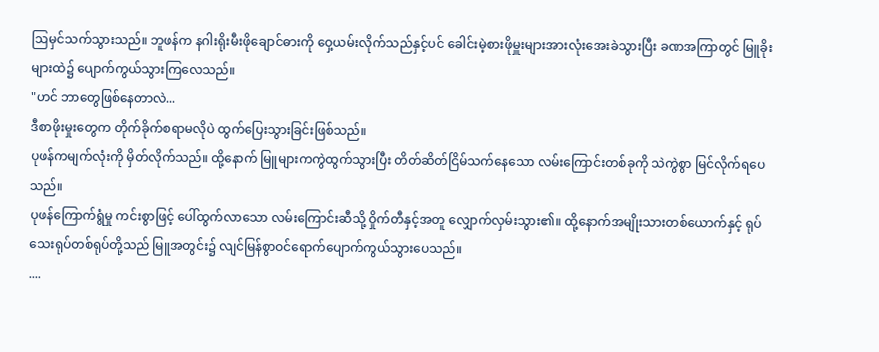ဩမှင်သက်သွားသည်။ ဘူဖန်က နဂါးရိုးမီးဖိုချောင်ဓားကို ဝှေ့ယမ်းလိုက်သည်နှင့်ပင် ခေါင်းမဲ့စားဖိုမှူးများအားလုံးအေးခဲသွားပြီး ခဏအကြာတွင် မြူခိုးများထဲ၌ ပျောက်ကွယ်သွားကြလေသည်။
"ဟင် ဘာတွေဖြစ်နေတာလဲ...
ဒီစာဖိုးမှုးတွေက တိုက်ခိုက်စရာမလိုပဲ ထွက်ပြေးသွားခြင်းဖြစ်သည်။
ပုဖန်ကမျက်လုံးကို မှိတ်လိုက်သည်။ ထို့နောက် မြူများကကွဲထွက်သွားပြီး တိတ်ဆိတ်ငြိမ်သက်နေသော လမ်းကြောင်းတစ်ခုကို သဲကွဲစွာ မြင်လိုက်ရပေသည်။
ပုဖန်ကြောက်ရွံမှု ကင်းစွာဖြင့် ပေါ်ထွက်လာသော လမ်းကြောင်းဆီသို့ ဝှိုက်တီနှင့်အတူ လျှောက်လှမ်းသွား၏။ ထို့နောက်အမျိုးသားတစ်ယောက်နှင့် ရုပ်သေးရုပ်တစ်ရုပ်တို့သည် မြူအတွင်း၌ လျင်မြန်စွာဝင်ရောက်ပျောက်ကွယ်သွားပေသည်။
....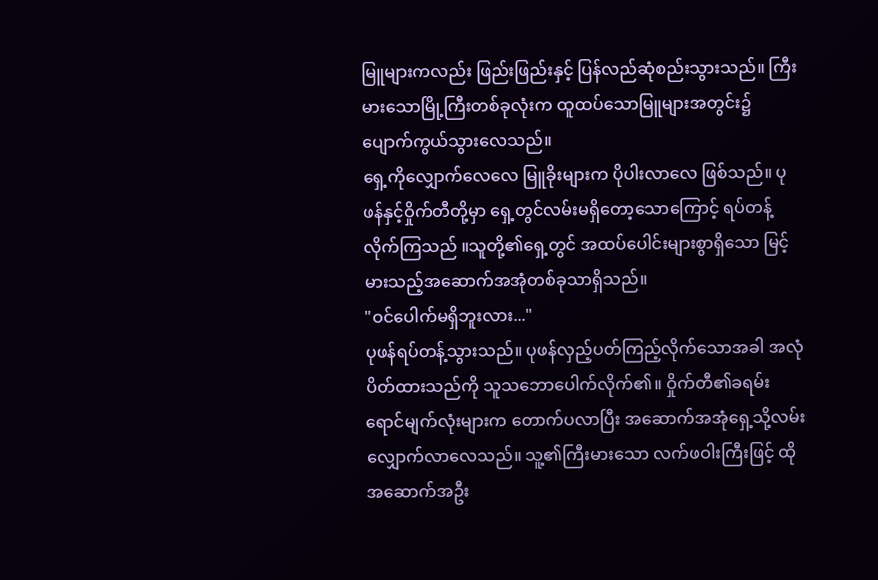မြူများကလည်း ဖြည်းဖြည်းနှင့် ပြန်လည်ဆုံစည်းသွားသည်။ ကြီးမားသောမြို့ကြီးတစ်ခုလုံးက ထူထပ်သောမြူများအတွင်း၌ ပျောက်ကွယ်သွားလေသည်။
ရှေ့ကိုလျှောက်လေလေ မြူခိုးများက ပိုပါးလာလေ ဖြစ်သည်။ ပုဖန်နှင့်ဝှိုက်တီတို့မှာ ရှေ့တွင်လမ်းမရှိတော့သောကြောင့် ရပ်တန့်လိုက်ကြသည် ။သူတို့၏ရှေ့တွင် အထပ်ပေါင်းများစွာရှိသော မြင့်မားသည့်အဆောက်အအုံတစ်ခုသာရှိသည်။
"ဝင်ပေါက်မရှိဘူးလား..."
ပုဖန်ရပ်တန့်သွားသည်။ ပုဖန်လှည့်ပတ်ကြည့်လိုက်သောအခါ အလုံပိတ်ထားသည်ကို သူသဘောပေါက်လိုက်၏။ ဝှိုက်တီ၏ခရမ်းရောင်မျက်လုံးများက တောက်ပလာပြီး အဆောက်အအုံရှေ့သို့လမ်းလျှောက်လာလေသည်။ သူ့၏ကြီးမားသော လက်ဖဝါးကြီးဖြင့် ထိုအဆောက်အဦး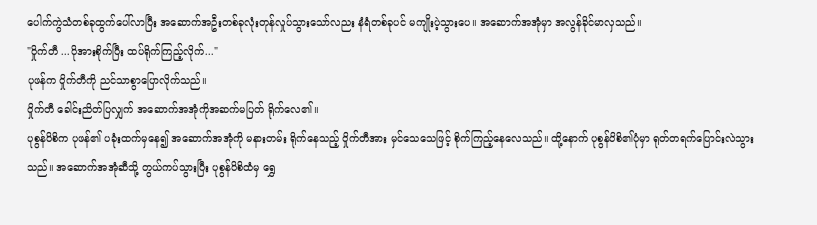ပေါက်ကွဲသံတစ်ခုထွက်ပေါ်လာပြီး အဆောက်အဦးတစ်ခုလုံးတုန်လှုပ်သွားသော်လညး နံရံတစ်ခုပင် မကျိုးပဲ့သွားပေ။ အဆောက်အအုံမှာ အလွန်ခိုင်မာလှသည်။
"ဝှိုက်တီ ...ပိုအားစိုက်ပြီး ထပ်ရိုက်ကြည့်လိုက်..."
ပုဖန်က ဝှိုက်တီကို ညင်သာစွာပြောလိုက်သည်။
ဝှိုက်တီ ခေါင်းညိတ်ပြလျှက် အဆောက်အအုံကိုအဆက်မပြတ် ရိုက်လေ၏။
ပုစွန်ပိစိက ပုဖန်၏ ပခုံးထက်မှနေ၍ အဆောက်အအုံကို မနားတမ်း ရိုက်နေသည့် ဝှိုက်တီအား မှင်သေသေဖြင့် စိုက်ကြည့်နေလေသည်။ ထို့နောက် ပုစွန်ပိစိ၏ပုံမှာ ရုတ်တရက်ပြောင်းလဲသွားသည်။ အဆောက်အအုံဆီသို့ တွယ်ကပ်သွားပြီး ပုစွန်ပိစိထံမှ ရွှေ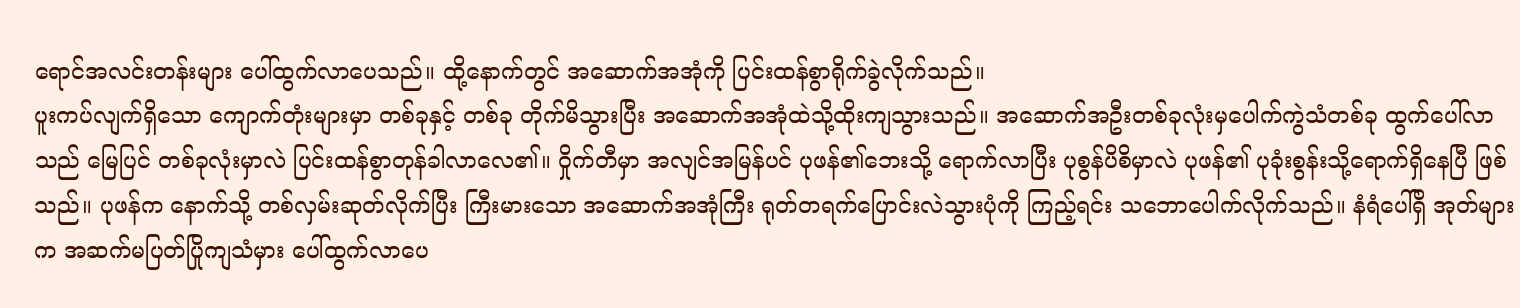ရောင်အလင်းတန်းများ ပေါ်ထွက်လာပေသည်။ ထို့နောက်တွင် အဆောက်အအုံကို ပြင်းထန်စွာရိုက်ခွဲလိုက်သည်။
ပူးကပ်လျက်ရှိသော ကျောက်တုံးများမှာ တစ်ခုနှင့် တစ်ခု တိုက်မိသွားပြီး အဆောက်အအုံထဲသို့ထိုးကျသွားသည်။ အဆောက်အဦးတစ်ခုလုံးမှပေါက်ကွဲသံတစ်ခု ထွက်ပေါ်လာသည် မြေပြင် တစ်ခုလုံးမှာလဲ ပြင်းထန်စွာတုန်ခါလာလေ၏။ ဝှိုက်တီမှာ အလျင်အမြန်ပင် ပုဖန်၏ဘေးသို့ ရောက်လာပြီး ပုစွန်ပိစိမှာလဲ ပုဖန်၏ ပုခုံးစွန်းသို့ရောက်ရှိနေပြီ ဖြစ်သည်။ ပုဖန်က နောက်သို့ တစ်လှမ်းဆုတ်လိုက်ပြီး ကြီးမားသော အဆောက်အအုံကြီး ရုတ်တရက်ပြောင်းလဲသွားပုံကို ကြည့်ရင်း သဘောပေါက်လိုက်သည်။ နံရံပေါ်ရှိ အုတ်များက အဆက်မပြတ်ပြိုကျသံမှား ပေါ်ထွက်လာပေ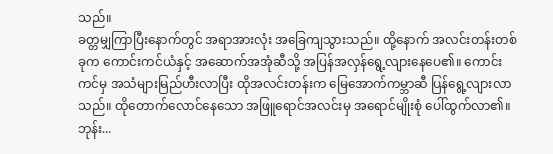သည်။
ခတ္တမျှကြာပြီးနောက်တွင် အရာအားလုံး အခြေကျသွားသည်။ ထို့နောက် အလင်းတန်းတစ်ခုက ကောင်းကင်ယံနှင့် အဆောက်အအုံဆီသို့ အပြန်အလှန်ရွေ့လျားနေပေ၏။ ကောင်းကင်မှ အသံများမြည်ဟီးလာပြီး ထိုအလင်းတန်းက မြေအောက်ကမ္ဘာဆီ ပြန်ရွေ့လျားလာသည်။ ထိုတောက်လောင်နေသော အဖြူရောင်အလင်းမှ အရောင်မျိုးစုံ ပေါ်ထွက်လာ၏။
ဘုန်း...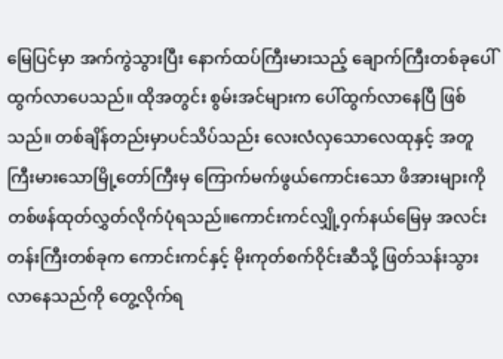မြေပြင်မှာ အက်ကွဲသွားပြီး နောက်ထပ်ကြီးမားသည့် ချောက်ကြီးတစ်ခုပေါ်ထွက်လာပေသည်။ ထိုအတွင်း စွမ်းအင်များက ပေါ်ထွက်လာနေပြီ ဖြစ်သည်။ တစ်ချိန်တည်းမှာပင်သိပ်သည်း လေးလံလှသောလေထုနှင့် အတူကြီးမားသောမြို့တော်ကြီးမှ ကြောက်မက်ဖွယ်ကောင်းသော ဖိအားများကို တစ်ဖန်ထုတ်လွှတ်လိုက်ပုံရသည်။ကောင်းကင်လျှို့ဝှက်နယ်မြေမှ အလင်းတန်းကြီးတစ်ခုက ကောင်းကင်နှင့် မိုးကုတ်စက်ဝိုင်းဆီသို့ ဖြတ်သန်းသွားလာနေသည်ကို တွေ့လိုက်ရ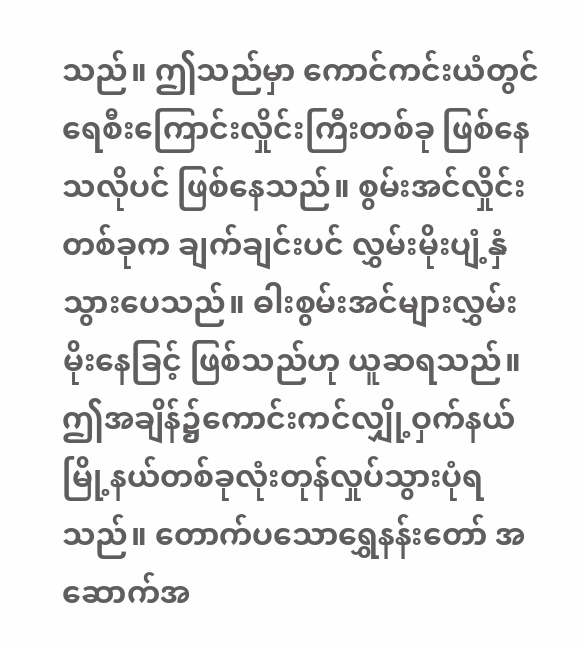သည်။ ဤသည်မှာ ကောင်ကင်းယံတွင် ရေစီးကြောင်းလှိုင်းကြီးတစ်ခု ဖြစ်နေသလိုပင် ဖြစ်နေသည်။ စွမ်းအင်လှိုင်းတစ်ခုက ချက်ချင်းပင် လွှမ်းမိုးပျံ့နှံသွားပေသည်။ ဓါးစွမ်းအင်များလွှမ်းမိုးနေခြင့် ဖြစ်သည်ဟု ယူဆရသည်။
ဤအချိန်၌ကောင်းကင်လျှို့ဝှက်နယ် မြို့နယ်တစ်ခုလုံးတုန်လှုပ်သွားပုံရသည်။ တောက်ပသောရွှေနန်းတော် အဆောက်အ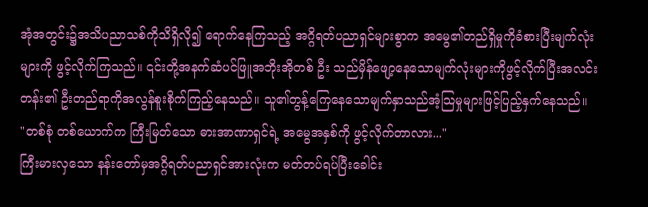အုံအတွင်း၌အသိပညာသစ်ကိုသိရှိလို၍ ရောက်နေကြသည့် အဂ္ဂိရတ်ပညာရှင်များစွာက အမွေ၏တည်ရှိမှုကိုခံစားပြီးမျက်လုံးများကို ဖွင့်လိုက်ကြသည်။ ၎င်းတို့အနက်ဆံပင်ဖြူအဘိုးအိုတစ် ဦး သည်မှိန်ဖျော့နေသောမျက်လုံးများကိုဖွင့်လိုက်ပြီးအလင်းတန်း၏ ဦးတည်ရာကိုအလွန်စူးစိုက်ကြည့်နေသည်။ သူ၏တွန့်ကြေနေသောမျက်နှာသည်အံ့သြမှုများဖြင့်ပြည့်နှက်နေသည်။
"တစ်စုံ တစ်ယောက်က ကြီးမြတ်သော ဓားအာဏာရှင်ရဲ့ အမွေအနှစ်ကို ဖွင့်လိုက်တာလား..."
ကြီးမားလှသော နန်းတော်မှအဂ္ဂိရတ်ပညာရှင်အားလုံးက မတ်တပ်ရပ်ပြီးခေါင်း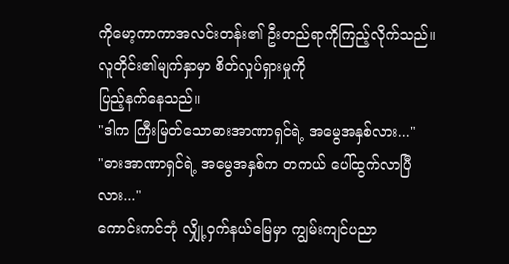ကိုမော့ကာကာအလင်းတန်း၏ ဦးတည်ရာကိုကြည့်လိုက်သည်။ လူတိုင်း၏မျက်နှာမှာ စိတ်လှုပ်ရှားမှုကို
ပြည့်နက်နေသည်။
"ဒါက ကြီးမြတ်သောဓားအာဏာရှင်ရဲ့ အမွေအနှစ်လား..."
"ဓားအာဏာရှင်ရဲ့ အမွေအနှစ်က တကယ် ပေါ်ထွက်လာပြီလား..."
ကောင်းကင်ဘုံ လျှို့ဝှက်နယ်မြေမှာ ကျွမ်းကျင်ပညာ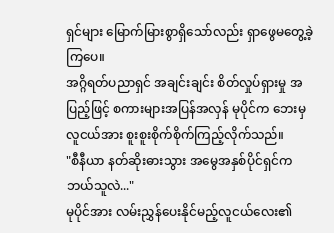ရှင်များ မြောက်မြားစွာရှိသော်လည်း ရှာဖွေမတွေ့ခဲ့ကြပေ။
အဂ္ဂိရတ်ပညာရှင် အချင်းချင်း စိတ်လှုပ်ရှားမှု အပြည့်ဖြင့် စကားများအပြန်အလှန် မုပိုင်က ဘေးမှလူငယ်အား စူးစူးစိုက်စိုက်ကြည့်လိုက်သည်။
"စီနီယာ နတ်ဆိုးဓားသွား အမွေအနှစ်ပိုင်ရှင်က ဘယ်သူလဲ..."
မုပိုင်အား လမ်းညွှန်ပေးနိုင်မည့်လူငယ်လေး၏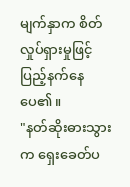မျက်နှာက စိတ်လှုပ်ရှားမှုဖြင့် ပြည့်နက်နေပေ၏။
"နတ်ဆိုးဓားသွားက ရှေးခေတ်ပ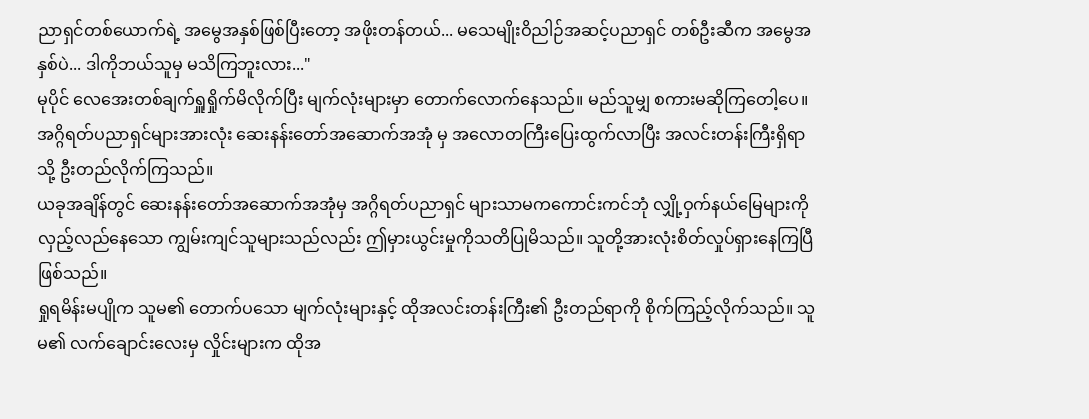ညာရှင်တစ်ယောက်ရဲ့ အမွေအနှစ်ဖြစ်ပြီးတော့ အဖိုးတန်တယ်... မသေမျိုးဝိညါဉ်အဆင့်ပညာရှင် တစ်ဦးဆီက အမွေအနှစ်ပဲ... ဒါကိုဘယ်သူမှ မသိကြဘူးလား..."
မုပိုင် လေအေးတစ်ချက်ရှူရှိုက်မိလိုက်ပြီး မျက်လုံးများမှာ တောက်လောက်နေသည်။ မည်သူမျှ စကားမဆိုကြတေါ့ပေ။ အဂ္ဂိရတ်ပညာရှင်များအားလုံး ဆေးနန်းတော်အဆောက်အအုံ မှ အလောတကြီးပြေးထွက်လာပြီး အလင်းတန်းကြီးရှိရာသို့ ဦးတည်လိုက်ကြသည်။
ယခုအချိန်တွင် ဆေးနန်းတော်အဆောက်အအုံမှ အဂ္ဂိရတ်ပညာရှင် များသာမကကောင်းကင်ဘုံ လျှို့ဝှက်နယ်မြေများကို လှည့်လည်နေသော ကျွမ်းကျင်သူများသည်လည်း ဤမှားယွင်းမှုကိုသတိပြုမိသည်။ သူတို့အားလုံးစိတ်လှုပ်ရှားနေကြပြီ ဖြစ်သည်။
ရှုရမိန်းမပျိုက သူမ၏ တောက်ပသော မျက်လုံးများနှင့် ထိုအလင်းတန်းကြီး၏ ဦးတည်ရာကို စိုက်ကြည့်လိုက်သည်။ သူမ၏ လက်ချောင်းလေးမှ လှိုင်းများက ထိုအ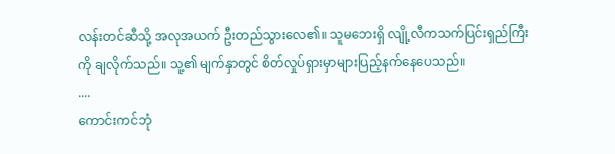လန်းတင်ဆီသို့ အလုအယက် ဦးတည်သွားလေ၏။ သူမဘေးရှိ လျို့လီကသက်ပြင်းရှည်ကြီးကို ချလိုက်သည်။ သူ့၏ မျက်နှာတွင် စိတ်လှုပ်ရှားမှာများပြည့်နက်နေပေသည်။
....
ကောင်းကင်ဘုံ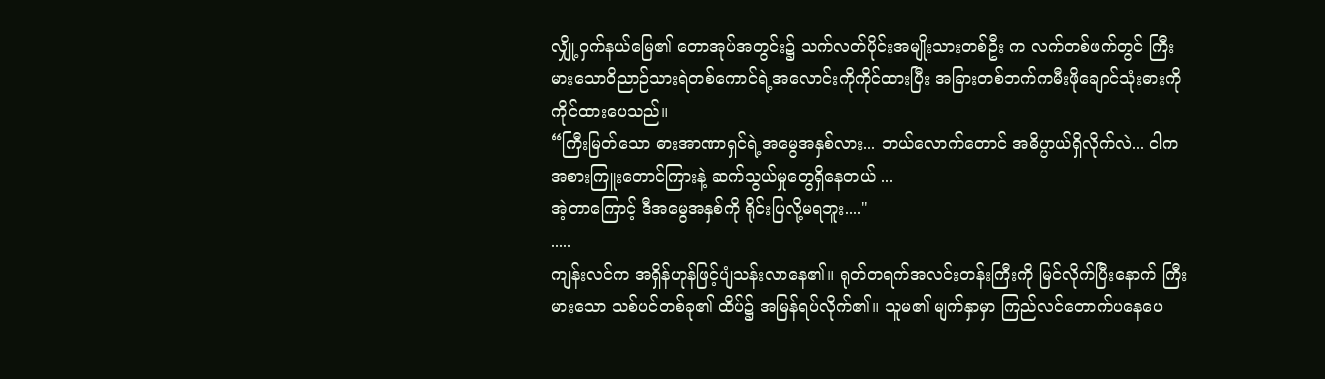လျှို့ဝှက်နယ်မြေ၏ တောအုပ်အတွင်း၌ သက်လတ်ပိုင်းအမျိုးသားတစ်ဦး က လက်တစ်ဖက်တွင် ကြီးမားသောဝိညာဉ်သားရဲတစ်ကောင်ရဲ့အလောင်းကိုကိုင်ထားပြီး အခြားတစ်ဘက်ကမီးဖိုချောင်သုံးဓားကိုကိုင်ထားပေသည်။
“ကြီးမြတ်သော ဓားအာဏာရှင်ရဲ့အမွေအနှစ်လား... ဘယ်လောက်တောင် အဓိပ္ပာယ်ရှိလိုက်လဲ... ငါက အစားကြူးတောင်ကြားနဲ့ ဆက်သွယ်မှုတွေရှိနေတယ် ...
အဲ့တာကြောင့် ဒီအမွေအနှစ်ကို ရိုင်းပြလို့မရဘူး...."
.....
ကျန်းလင်က အရှိန်ဟုန်ဖြင့်ပျံသန်းလာနေ၏။ ရုတ်တရက်အလင်းတန်းကြီးကို မြင်လိုက်ပြီးနောက် ကြီးမားသော သစ်ပင်တစ်ခု၏ ထိပ်၌ အမြန်ရပ်လိုက်၏။ သူမ၏ မျက်နှာမှာ ကြည်လင်တောက်ပနေပေ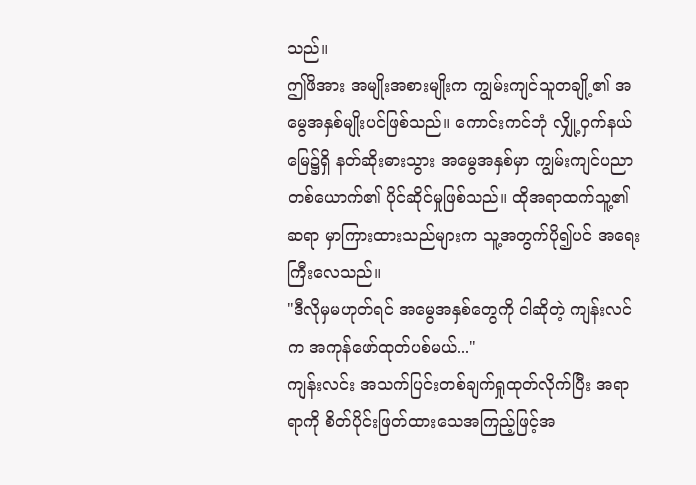သည်။
ဤဖိအား အမျိုးအစားမျိုးက ကျွမ်းကျင်သူတချို့၏ အမွေအနှစ်မျိုးပင်ဖြစ်သည်။ ကောင်းကင်ဘုံ လျှို့ဝှက်နယ်မြေ၌ရှိ နတ်ဆိုးဓားသွား အမွေအနှစ်မှာ ကျွမ်းကျင်ပညာတစ်ယောက်၏ ပိုင်ဆိုင်မှုဖြစ်သည်။ ထိုအရာထက်သူ့၏ဆရာ မှာကြားထားသည်များက သူ့အတွက်ပို၍ပင် အရေးကြီးလေသည်။
"ဒီလိုမှမဟုတ်ရင် အမွေအနှစ်တွေကို ငါဆိုတဲ့ ကျန်းလင်က အကုန်ဖော်ထုတ်ပစ်မယ်..."
ကျန်းလင်း အသက်ပြင်းတစ်ချက်ရှုထုတ်လိုက်ပြီး အရာရာကို စိတ်ပိုင်းဖြတ်ထားသေအကြည့်ဖြင့်အ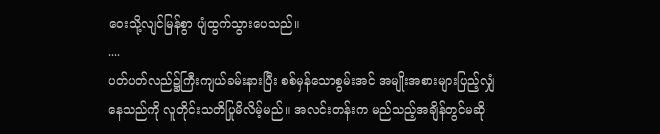ဝေးသို့လျင်မြန်စွာ ပျံထွက်သွားပေသည်။
....
ပတ်ပတ်လည်၌ကြီးကျယ်ခမ်းနားပြီး စစ်မှန်သောစွမ်းအင် အမျိုးအစားများပြည့်လျှံနေသည်ကို လူတိုင်းသတိပြုမိလိမ့်မည်။ အလင်းတန်းက မည်သည့်အချိန်တွင်မဆို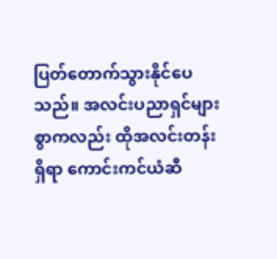ပြတ်တောက်သွားနိုင်ပေသည်။ အလင်းပညာရှင်များစွာကလည်း ထိုအလင်းတန်းရှိရာ ကောင်းကင်ယံဆီ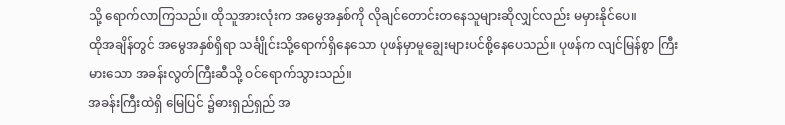သို့ ရောက်လာကြသည်။ ထိုသူအားလုံးက အမွေအနှစ်ကို လိုချင်တောင်းတနေသူများဆိုလျှင်လည်း မမှားနိုင်ပေ။
ထိုအချိန်တွင် အမွေအနှစ်ရှိရာ သင်္ချိုင်းသို့ရောက်ရှိနေသော ပုဖန်မှာမူချွေးများပင်စို့နေပေသည်။ ပုဖန်က လျင်မြန်စွာ ကြီးမားသော အခန်းလွတ်ကြီးဆီသို့ ဝင်ရောက်သွားသည်။
အခန်းကြီးထဲရှိ မြေပြင် ၌ဓားရှည်ရှည် အ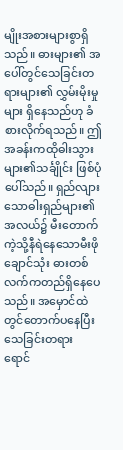မျိုးအစားများစွာရှိသည်။ ဓားများ၏ အပေါ်တွင်သေခြင်းတရားများ၏ လွှမ်းမိုးမှုများ ရှိနေသည်ဟု ခံစားလိုက်ရသည်။ ဤအခန်းကထိုဓါးသွားများ၏သင်္ချိုင်း ဖြစ်ပုံပေါ်သည်။ ရှည်လျားသောဓါးရှည်များ၏အလယ်၌ မီးတောက်ကဲ့သို့နီရဲနေသောမီးဖိုချောင်သုံး ဓားတစ်လက်ကတည်ရှိနေပေသည်။ အမှောင်ထဲတွင်တောက်ပနေပြီး သေခြင်းတရား ရောင်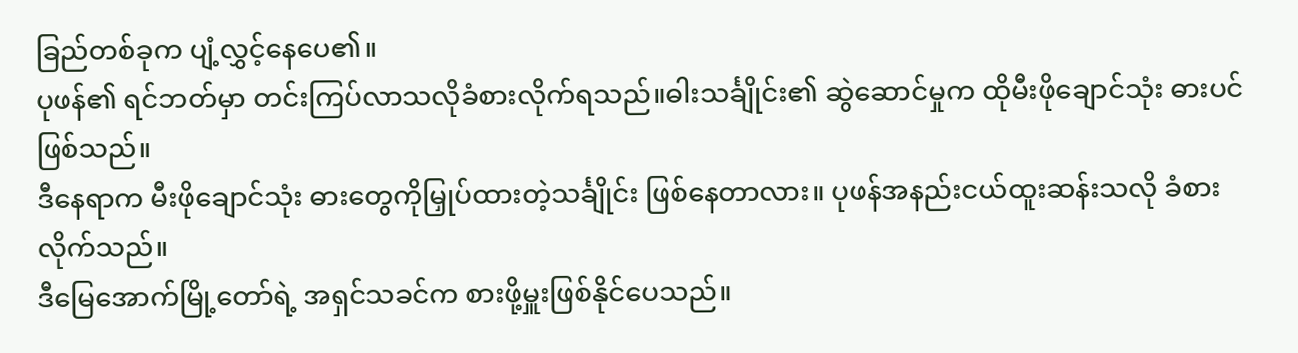ခြည်တစ်ခုက ပျံ့လွှင့်နေပေ၏။
ပုဖန်၏ ရင်ဘတ်မှာ တင်းကြပ်လာသလိုခံစားလိုက်ရသည်။ဓါးသင်္ချိုင်း၏ ဆွဲဆောင်မှုက ထိုမီးဖိုချောင်သုံး ဓားပင်ဖြစ်သည်။
ဒီနေရာက မီးဖိုချောင်သုံး ဓားတွေကိုမြှုပ်ထားတဲ့သင်္ချိုင်း ဖြစ်နေတာလား။ ပုဖန်အနည်းငယ်ထူးဆန်းသလို ခံစားလိုက်သည်။
ဒီမြေအောက်မြို့တော်ရဲ့ အရှင်သခင်က စားဖို့မှူးဖြစ်နိုင်ပေသည်။